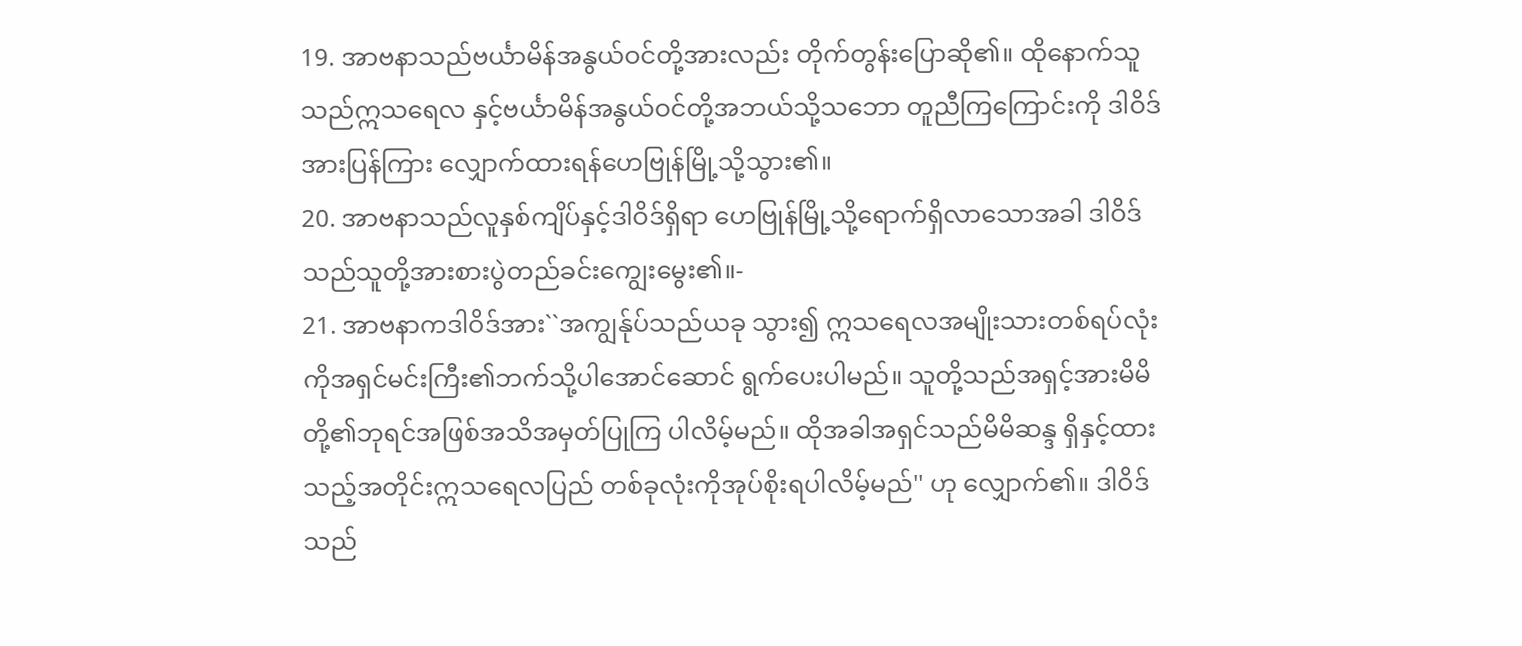19. အာဗနာသည်ဗင်္ယာမိန်အနွယ်ဝင်တို့အားလည်း တိုက်တွန်းပြောဆို၏။ ထိုနောက်သူသည်ဣသရေလ နှင့်ဗင်္ယာမိန်အနွယ်ဝင်တို့အဘယ်သို့သဘော တူညီကြကြောင်းကို ဒါဝိဒ်အားပြန်ကြား လျှောက်ထားရန်ဟေဗြုန်မြို့သို့သွား၏။
20. အာဗနာသည်လူနှစ်ကျိပ်နှင့်ဒါဝိဒ်ရှိရာ ဟေဗြုန်မြို့သို့ရောက်ရှိလာသောအခါ ဒါဝိဒ် သည်သူတို့အားစားပွဲတည်ခင်းကျွေးမွေး၏။-
21. အာဗနာကဒါဝိဒ်အား``အကျွန်ုပ်သည်ယခု သွား၍ ဣသရေလအမျိုးသားတစ်ရပ်လုံး ကိုအရှင်မင်းကြီး၏ဘက်သို့ပါအောင်ဆောင် ရွက်ပေးပါမည်။ သူတို့သည်အရှင့်အားမိမိ တို့၏ဘုရင်အဖြစ်အသိအမှတ်ပြုကြ ပါလိမ့်မည်။ ထိုအခါအရှင်သည်မိမိဆန္ဒ ရှိနှင့်ထားသည့်အတိုင်းဣသရေလပြည် တစ်ခုလုံးကိုအုပ်စိုးရပါလိမ့်မည်'' ဟု လျှောက်၏။ ဒါဝိဒ်သည်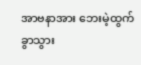အာဗနာအား ဘေးမဲ့ထွက်ခွာသွား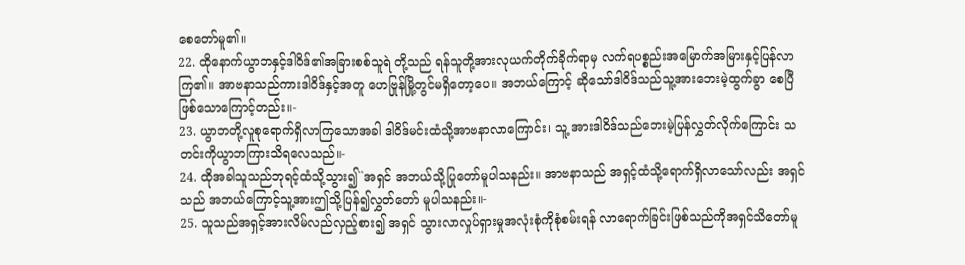စေတော်မူ၏။
22. ထိုနောက်ယွာဘနှင့်ဒါဝိဒ်၏အခြားစစ်သူရဲ တို့သည် ရန်သူတို့အားလုယက်တိုက်ခိုက်ရာမှ လက်ရပစ္စည်းအမြောက်အမြားနှင့်ပြန်လာ ကြ၏။ အာဗနာသည်ကားဒါဝိဒ်နှင့်အတူ ဟေဗြုန်မြို့တွင်မရှိတော့ပေ။ အဘယ်ကြောင့် ဆိုသော်ဒါဝိဒ်သည်သူ့အားဘေးမဲ့ထွက်ခွာ စေပြီဖြစ်သောကြောင့်တည်း။-
23. ယွာဘတို့လူစုရောက်ရှိလာကြသောအခါ ဒါဝိဒ်မင်းထံသို့အာဗနာလာကြောင်း၊ သူ့ အားဒါဝိဒ်သည်ဘေးမဲ့ပြန်လွှတ်လိုက်ကြောင်း သတင်းကိုယွာဘကြားသိရလေသည်။-
24. ထိုအခါသူသည်ဘုရင့်ထံသို့သွား၍``အရှင် အဘယ်သို့ပြုတော်မူပါသနည်း။ အာဗနာသည် အရှင့်ထံသို့ရောက်ရှိလာသော်လည်း အရှင်သည် အဘယ်ကြောင့်သူ့အားဤသို့ပြန်၍လွှတ်တော် မူပါသနည်း။-
25. သူသည်အရှင့်အားလိမ်လည်လှည့်စား၍ အရှင် သွားလာလှုပ်ရှားမှုအလုံးစုံကိုစုံစမ်းရန် လာရောက်ခြင်းဖြစ်သည်ကိုအရှင်သိတော်မူ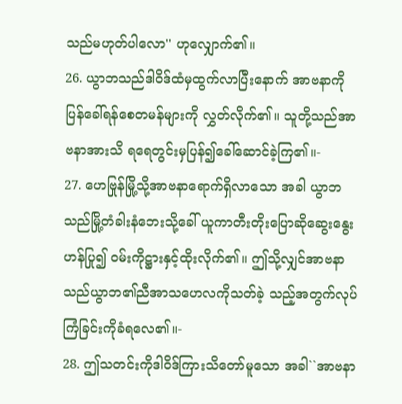သည်မဟုတ်ပါလော'' ဟုလျှောက်၏။
26. ယွာဘသည်ဒါဝိဒ်ထံမှထွက်လာပြီးနောက် အာဗနာကိုပြန်ခေါ်ရန်စေတမန်များကို လွှတ်လိုက်၏။ သူတို့သည်အာဗနာအားသိ ရရေတွင်းမှပြန်၍ခေါ်ဆောင်ခဲ့ကြ၏။-
27. ဟေဗြုန်မြို့သို့အာဗနာရောက်ရှိလာသော အခါ ယွာဘသည်မြို့တံခါးနံဘေးသို့ခေါ် ယူကာတီးတိုးပြောဆိုဆွေးနွေးဟန်ပြု၍ ဝမ်းကိုဋ္ဌားနှင့်ထိုးလိုက်၏။ ဤသို့လျှင်အာဗနာ သည်ယွာဘ၏ညီအာသဟေလကိုသတ်ခဲ့ သည့်အတွက်လုပ်ကြံခြင်းကိုခံရလေ၏။-
28. ဤသတင်းကိုဒါဝိဒ်ကြားသိတော်မူသော အခါ``အာဗနာ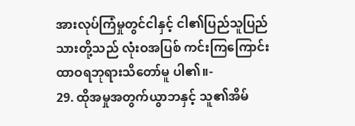အားလုပ်ကြံမှုတွင်ငါနှင့် ငါ၏ပြည်သူပြည်သားတို့သည် လုံးဝအပြစ် ကင်းကြကြောင်းထာဝရဘုရားသိတော်မူ ပါ၏။-
29. ထိုအမှုအတွက်ယွာဘနှင့် သူ၏အိမ်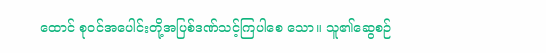ထောင် စုဝင်အပေါင်းတို့အပြစ်ဒဏ်သင့်ကြပါစေ သော။ သူ၏ဆွေစဉ်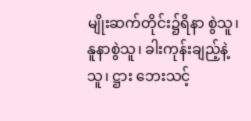မျိုးဆက်တိုင်း၌ရိနာ စွဲသူ၊ နူနာစွဲသူ၊ ခါးကုန်းချည့်နဲ့သူ၊ ဋ္ဌား ဘေးသင့်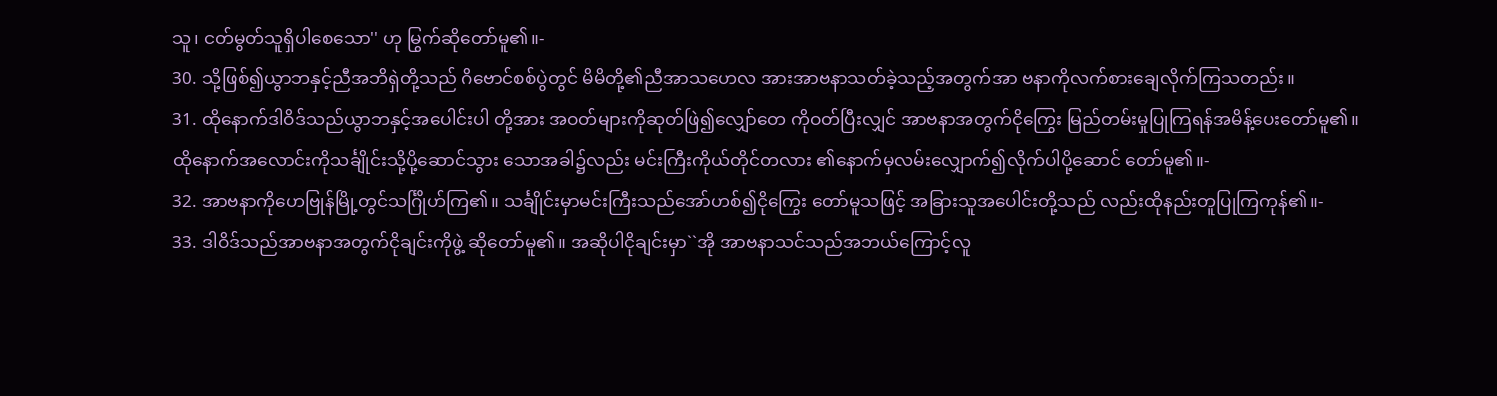သူ၊ ငတ်မွတ်သူရှိပါစေသော'' ဟု မြွက်ဆိုတော်မူ၏။-
30. သို့ဖြစ်၍ယွာဘနှင့်ညီအဘိရှဲတို့သည် ဂိဗောင်စစ်ပွဲတွင် မိမိတို့၏ညီအာသဟေလ အားအာဗနာသတ်ခဲ့သည့်အတွက်အာ ဗနာကိုလက်စားချေလိုက်ကြသတည်း။
31. ထိုနောက်ဒါဝိဒ်သည်ယွာဘနှင့်အပေါင်းပါ တို့အား အဝတ်များကိုဆုတ်ဖြဲ၍လျှော်တေ ကိုဝတ်ပြီးလျှင် အာဗနာအတွက်ငိုကြွေး မြည်တမ်းမှုပြုကြရန်အမိန့်ပေးတော်မူ၏။ ထိုနောက်အလောင်းကိုသင်္ချိုင်းသို့ပို့ဆောင်သွား သောအခါ၌လည်း မင်းကြီးကိုယ်တိုင်တလား ၏နောက်မှလမ်းလျှောက်၍လိုက်ပါပို့ဆောင် တော်မူ၏။-
32. အာဗနာကိုဟေဗြုန်မြို့တွင်သင်္ဂြိုဟ်ကြ၏။ သင်္ချိုင်းမှာမင်းကြီးသည်အော်ဟစ်၍ငိုကြွေး တော်မူသဖြင့် အခြားသူအပေါင်းတို့သည် လည်းထိုနည်းတူပြုကြကုန်၏။-
33. ဒါဝိဒ်သည်အာဗနာအတွက်ငိုချင်းကိုဖွဲ့ ဆိုတော်မူ၏။ အဆိုပါငိုချင်းမှာ``အို အာဗနာသင်သည်အဘယ်ကြောင့်လူ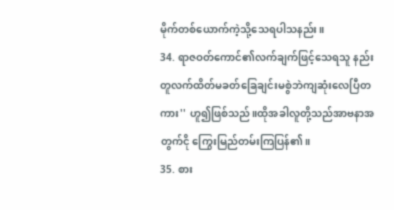မိုက်တစ်ယောက်ကဲ့သို့သေရပါသနည်း။
34. ရာဇဝတ်ကောင်၏လက်ချက်ဖြင့်သေရသူ နည်းတူလက်ထိတ်မခတ်ခြေချင်းမစွဲဘဲကျဆုံးလေပြီတကား'' ဟူ၍ဖြစ်သည်။ထိုအခါလူတို့သည်အာဗနာအတွက်ငို ကြွေးမြည်တမ်းကြပြန်၏။
35. စား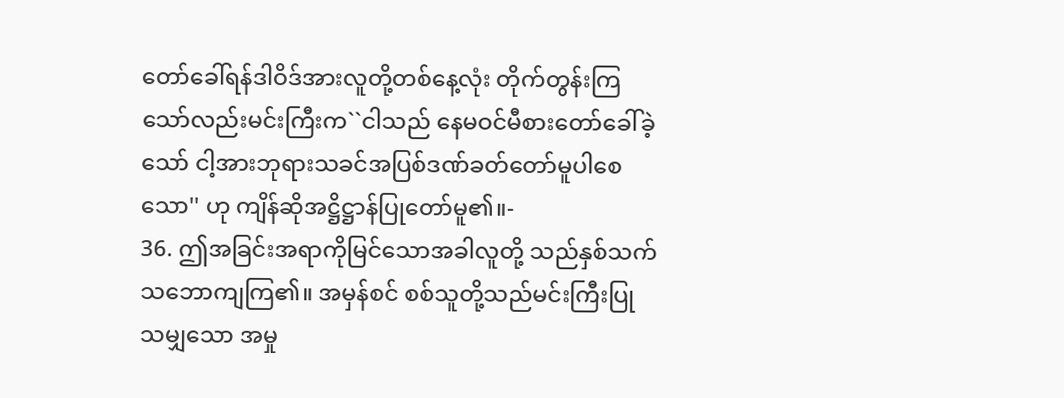တော်ခေါ်ရန်ဒါဝိဒ်အားလူတို့တစ်နေ့လုံး တိုက်တွန်းကြသော်လည်းမင်းကြီးက``ငါသည် နေမဝင်မီစားတော်ခေါ်ခဲ့သော် ငါ့အားဘုရားသခင်အပြစ်ဒဏ်ခတ်တော်မူပါစေသော'' ဟု ကျိန်ဆိုအဋ္ဌိဋ္ဌာန်ပြုတော်မူ၏။-
36. ဤအခြင်းအရာကိုမြင်သောအခါလူတို့ သည်နှစ်သက်သဘောကျကြ၏။ အမှန်စင် စစ်သူတို့သည်မင်းကြီးပြုသမျှသော အမှု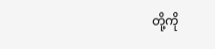တို့ကို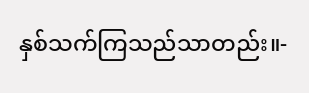နှစ်သက်ကြသည်သာတည်း။-